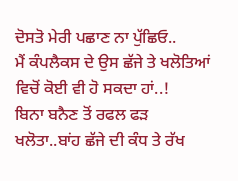ਦੋਸਤੋ ਮੇਰੀ ਪਛਾਣ ਨਾ ਪੁੱਛਿਓ..
ਮੈਂ ਕੰਪਲੈਕਸ ਦੇ ਉਸ ਛੱਜੇ ਤੇ ਖਲੋਤਿਆਂ ਵਿਚੋਂ ਕੋਈ ਵੀ ਹੋ ਸਕਦਾ ਹਾਂ..!
ਬਿਨਾ ਬਨੈਣ ਤੋਂ ਰਫਲ ਫੜ ਖਲੋਤਾ..ਬਾਂਹ ਛੱਜੇ ਦੀ ਕੰਧ ਤੇ ਰੱਖ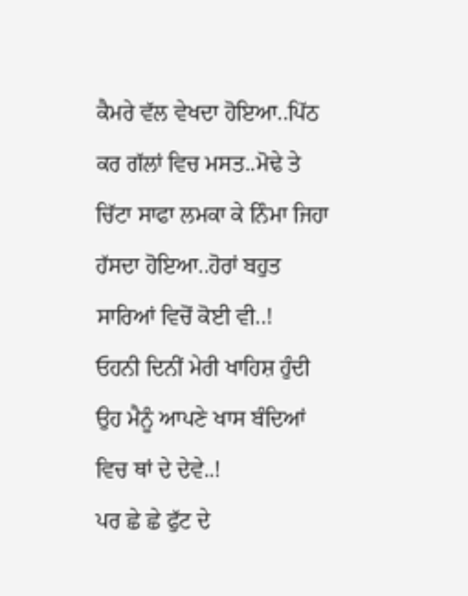ਕੈਮਰੇ ਵੱਲ ਵੇਖਦਾ ਹੋਇਆ..ਪਿੱਠ ਕਰ ਗੱਲਾਂ ਵਿਚ ਮਸਤ..ਮੋਢੇ ਤੇ ਚਿੱਟਾ ਸਾਫਾ ਲਮਕਾ ਕੇ ਨਿੰਮਾ ਜਿਹਾ ਹੱਸਦਾ ਹੋਇਆ..ਹੋਰਾਂ ਬਹੁਤ ਸਾਰਿਆਂ ਵਿਚੋਂ ਕੋਈ ਵੀ..!
ਓਹਨੀ ਦਿਨੀਂ ਮੇਰੀ ਖਾਹਿਸ਼ ਹੁੰਦੀ ਉਹ ਮੈਨੂੰ ਆਪਣੇ ਖਾਸ ਬੰਦਿਆਂ ਵਿਚ ਥਾਂ ਦੇ ਦੇਵੇ..!
ਪਰ ਛੇ ਛੇ ਫੁੱਟ ਦੇ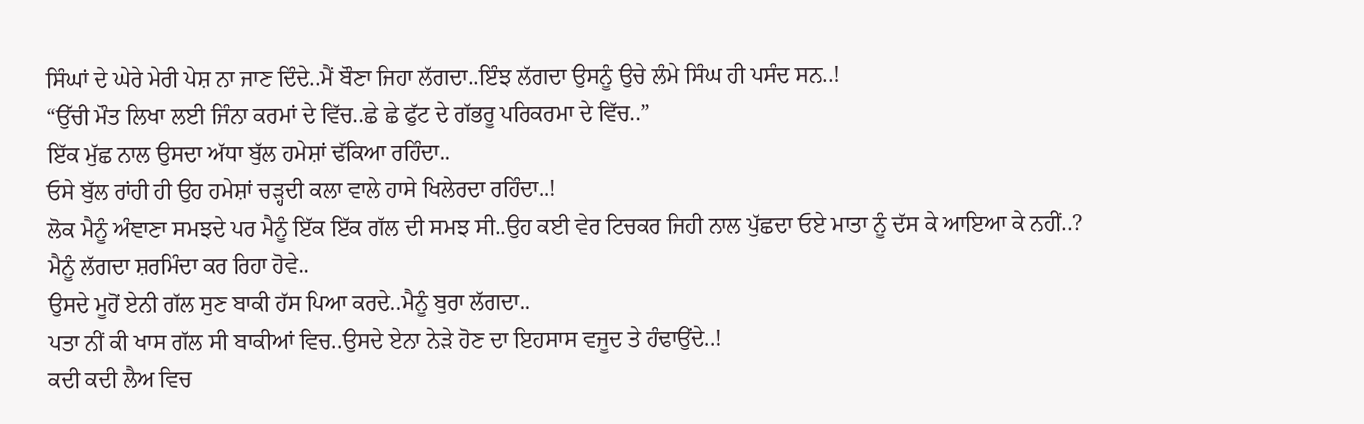ਸਿੰਘਾਂ ਦੇ ਘੇਰੇ ਮੇਰੀ ਪੇਸ਼ ਨਾ ਜਾਣ ਦਿੰਦੇ..ਮੈਂ ਬੌਣਾ ਜਿਹਾ ਲੱਗਦਾ..ਇੰਝ ਲੱਗਦਾ ਉਸਨੂੰ ਉਚੇ ਲੰਮੇ ਸਿੰਘ ਹੀ ਪਸੰਦ ਸਨ..!
“ਉੱਚੀ ਮੌਤ ਲਿਖਾ ਲਈ ਜਿੰਨਾ ਕਰਮਾਂ ਦੇ ਵਿੱਚ..ਛੇ ਛੇ ਫੁੱਟ ਦੇ ਗੱਭਰੂ ਪਰਿਕਰਮਾ ਦੇ ਵਿੱਚ..”
ਇੱਕ ਮੁੱਛ ਨਾਲ ਉਸਦਾ ਅੱਧਾ ਬੁੱਲ ਹਮੇਸ਼ਾਂ ਢੱਕਿਆ ਰਹਿੰਦਾ..
ਓਸੇ ਬੁੱਲ ਰਾਂਹੀ ਹੀ ਉਹ ਹਮੇਸ਼ਾਂ ਚੜ੍ਹਦੀ ਕਲਾ ਵਾਲੇ ਹਾਸੇ ਖਿਲੇਰਦਾ ਰਹਿੰਦਾ..!
ਲੋਕ ਮੈਨੂੰ ਅੰਞਾਣਾ ਸਮਝਦੇ ਪਰ ਮੈਨੂੰ ਇੱਕ ਇੱਕ ਗੱਲ ਦੀ ਸਮਝ ਸੀ..ਉਹ ਕਈ ਵੇਰ ਟਿਚਕਰ ਜਿਹੀ ਨਾਲ ਪੁੱਛਦਾ ਓਏ ਮਾਤਾ ਨੂੰ ਦੱਸ ਕੇ ਆਇਆ ਕੇ ਨਹੀਂ..?
ਮੈਨੂੰ ਲੱਗਦਾ ਸ਼ਰਮਿੰਦਾ ਕਰ ਰਿਹਾ ਹੋਵੇ..
ਉਸਦੇ ਮੂਹੋਂ ਏਨੀ ਗੱਲ ਸੁਣ ਬਾਕੀ ਹੱਸ ਪਿਆ ਕਰਦੇ..ਮੈਨੂੰ ਬੁਰਾ ਲੱਗਦਾ..
ਪਤਾ ਨੀਂ ਕੀ ਖਾਸ ਗੱਲ ਸੀ ਬਾਕੀਆਂ ਵਿਚ..ਉਸਦੇ ਏਨਾ ਨੇੜੇ ਹੋਣ ਦਾ ਇਹਸਾਸ ਵਜੂਦ ਤੇ ਹੰਢਾਉਂਦੇ..!
ਕਦੀ ਕਦੀ ਲੈਅ ਵਿਚ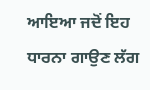ਆਇਆ ਜਦੋਂ ਇਹ ਧਾਰਨਾ ਗਾਉਣ ਲੱਗ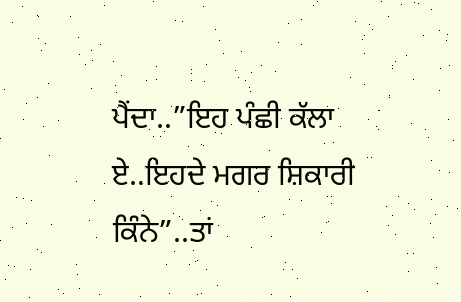ਪੈਂਦਾ..”ਇਹ ਪੰਛੀ ਕੱਲਾ ਏ..ਇਹਦੇ ਮਗਰ ਸ਼ਿਕਾਰੀ ਕਿੰਨੇ”..ਤਾਂ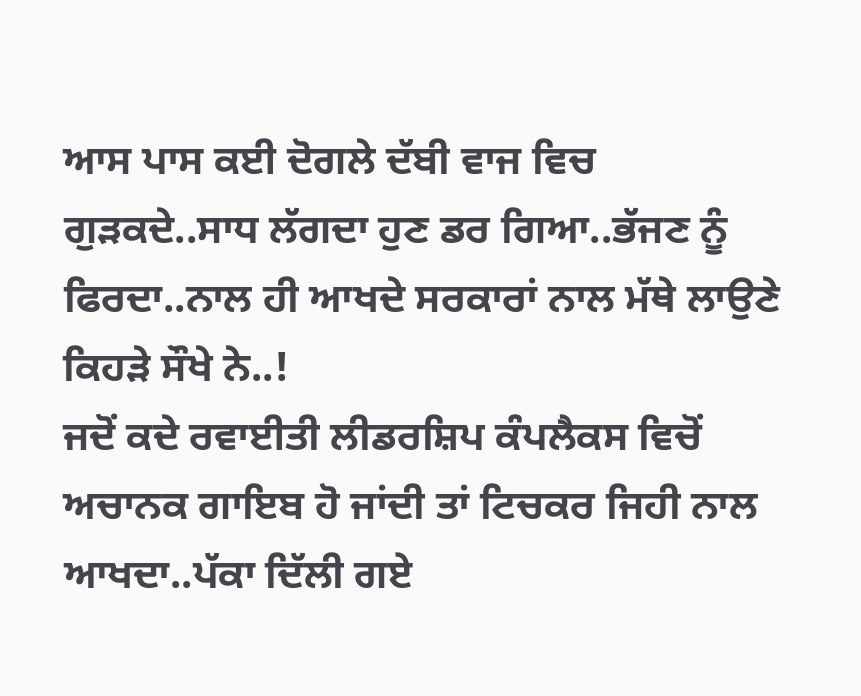ਆਸ ਪਾਸ ਕਈ ਦੋਗਲੇ ਦੱਬੀ ਵਾਜ ਵਿਚ ਗੁੜਕਦੇ..ਸਾਧ ਲੱਗਦਾ ਹੁਣ ਡਰ ਗਿਆ..ਭੱਜਣ ਨੂੰ ਫਿਰਦਾ..ਨਾਲ ਹੀ ਆਖਦੇ ਸਰਕਾਰਾਂ ਨਾਲ ਮੱਥੇ ਲਾਉਣੇ ਕਿਹੜੇ ਸੌਖੇ ਨੇ..!
ਜਦੋਂ ਕਦੇ ਰਵਾਈਤੀ ਲੀਡਰਸ਼ਿਪ ਕੰਪਲੈਕਸ ਵਿਚੋਂ ਅਚਾਨਕ ਗਾਇਬ ਹੋ ਜਾਂਦੀ ਤਾਂ ਟਿਚਕਰ ਜਿਹੀ ਨਾਲ ਆਖਦਾ..ਪੱਕਾ ਦਿੱਲੀ ਗਏ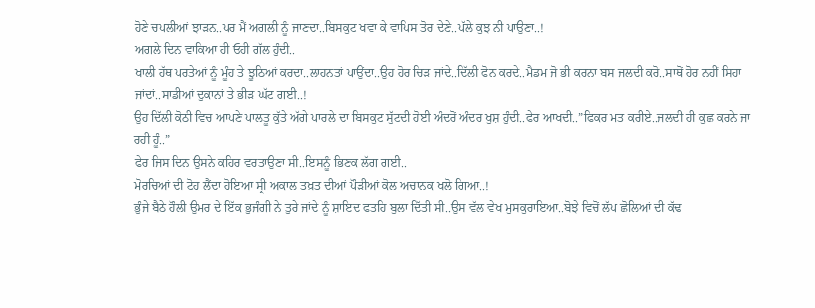ਹੋਣੇ ਚਪਲੀਆਂ ਝਾੜਨ..ਪਰ ਮੈਂ ਅਗਲੀ ਨੂੰ ਜਾਣਦਾ..ਬਿਸਕੁਟ ਖਵਾ ਕੇ ਵਾਪਿਸ ਤੋਰ ਦੇਣੇ..ਪੱਲੇ ਕੁਝ ਨੀ ਪਾਉਣਾ..!
ਅਗਲੇ ਦਿਨ ਵਾਕਿਆ ਹੀ ਓਹੀ ਗੱਲ ਹੁੰਦੀ..
ਖਾਲੀ ਹੱਥ ਪਰਤੇਆਂ ਨੂੰ ਮੂੰਹ ਤੇ ਝੂਠਿਆਂ ਕਰਦਾ..ਲਾਹਨਤਾਂ ਪਾਉਂਦਾ..ਉਹ ਹੋਰ ਚਿੜ ਜਾਂਦੇ..ਦਿੱਲੀ ਫੋਨ ਕਰਦੇ..ਮੈਡਮ ਜੋ ਭੀ ਕਰਨਾ ਬਸ ਜਲਦੀ ਕਰੋ..ਸਾਥੋਂ ਹੋਰ ਨਹੀਂ ਸਿਹਾ ਜਾਂਦਾਂ..ਸਾਡੀਆਂ ਦੁਕਾਨਾਂ ਤੇ ਭੀੜ ਘੱਟ ਗਈ..!
ਉਹ ਦਿੱਲੀ ਕੋਠੀ ਵਿਚ ਆਪਣੇ ਪਾਲਤੂ ਕੁੱਤੇ ਅੱਗੇ ਪਾਰਲੇ ਦਾ ਬਿਸਕੁਟ ਸੁੱਟਦੀ ਹੋਈ ਅੰਦਰੋਂ ਅੰਦਰ ਖੁਸ਼ ਹੁੰਦੀ..ਫੇਰ ਆਖਦੀ..”ਫਿਕਰ ਮਤ ਕਰੀਏ..ਜਲਦੀ ਹੀ ਕੁਛ ਕਰਨੇ ਜਾ ਰਹੀ ਹੂੰ..”
ਫੇਰ ਜਿਸ ਦਿਨ ਉਸਨੇ ਕਹਿਰ ਵਰਤਾਉਣਾ ਸੀ..ਇਸਨੂੰ ਭਿਣਕ ਲੱਗ ਗਈ..
ਮੋਰਚਿਆਂ ਦੀ ਟੋਹ ਲੈਂਦਾ ਹੋਇਆ ਸ੍ਰੀ ਅਕਾਲ ਤਖ਼ਤ ਦੀਆਂ ਪੌੜੀਆਂ ਕੋਲ ਅਚਾਨਕ ਖਲੋ ਗਿਆ..!
ਭੁੰਜੇ ਬੈਠੇ ਹੌਲੀ ਉਮਰ ਦੇ ਇੱਕ ਭੁਜੰਗੀ ਨੇ ਤੁਰੇ ਜਾਂਦੇ ਨੂੰ ਸ਼ਾਇਦ ਫਤਹਿ ਬੁਲਾ ਦਿੱਤੀ ਸੀ..ਉਸ ਵੱਲ ਵੇਖ ਮੁਸਕੁਰਾਇਆ..ਬੋਝੇ ਵਿਚੋਂ ਲੱਪ ਛੋਲਿਆਂ ਦੀ ਕੱਢ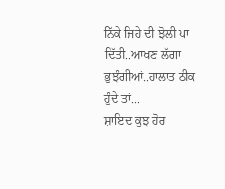ਨਿੱਕੇ ਜਿਹੇ ਦੀ ਝੋਲੀ ਪਾ ਦਿੱਤੀ..ਆਖਣ ਲੱਗਾ ਭੁਝੰਗੀਆਂ..ਹਾਲਾਤ ਠੀਕ ਹੁੰਦੇ ਤਾਂ...
ਸ਼ਾਇਦ ਕੁਝ ਹੋਰ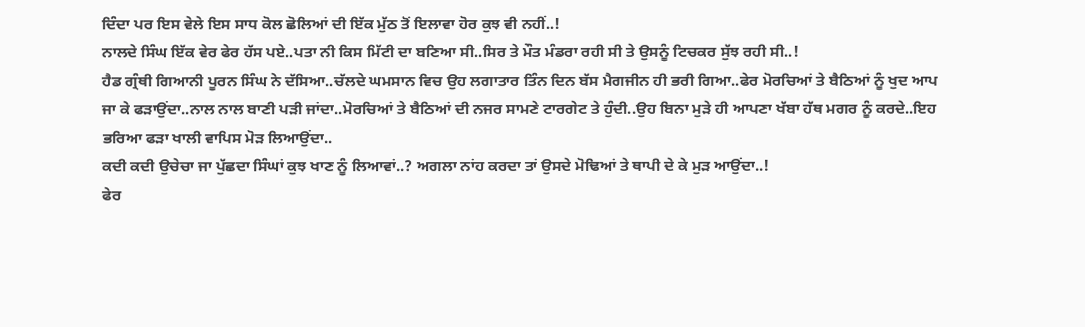ਦਿੰਦਾ ਪਰ ਇਸ ਵੇਲੇ ਇਸ ਸਾਧ ਕੋਲ ਛੋਲਿਆਂ ਦੀ ਇੱਕ ਮੁੱਠ ਤੋਂ ਇਲਾਵਾ ਹੋਰ ਕੁਝ ਵੀ ਨਹੀਂ..!
ਨਾਲਦੇ ਸਿੰਘ ਇੱਕ ਵੇਰ ਫੇਰ ਹੱਸ ਪਏ..ਪਤਾ ਨੀ ਕਿਸ ਮਿੱਟੀ ਦਾ ਬਣਿਆ ਸੀ..ਸਿਰ ਤੇ ਮੌਤ ਮੰਡਰਾ ਰਹੀ ਸੀ ਤੇ ਉਸਨੂੰ ਟਿਚਕਰ ਸੁੱਝ ਰਹੀ ਸੀ..!
ਹੈਡ ਗ੍ਰੰਥੀ ਗਿਆਨੀ ਪੂਰਨ ਸਿੰਘ ਨੇ ਦੱਸਿਆ..ਚੱਲਦੇ ਘਮਸਾਨ ਵਿਚ ਉਹ ਲਗਾਤਾਰ ਤਿੰਨ ਦਿਨ ਬੱਸ ਮੈਗਜੀਨ ਹੀ ਭਰੀ ਗਿਆ..ਫੇਰ ਮੋਰਚਿਆਂ ਤੇ ਬੈਠਿਆਂ ਨੂੰ ਖੁਦ ਆਪ ਜਾ ਕੇ ਫੜਾਉਂਦਾ..ਨਾਲ ਨਾਲ ਬਾਣੀ ਪੜੀ ਜਾਂਦਾ..ਮੋਰਚਿਆਂ ਤੇ ਬੈਠਿਆਂ ਦੀ ਨਜਰ ਸਾਮਣੇ ਟਾਰਗੇਟ ਤੇ ਹੁੰਦੀ..ਉਹ ਬਿਨਾ ਮੁੜੇ ਹੀ ਆਪਣਾ ਖੱਬਾ ਹੱਥ ਮਗਰ ਨੂੰ ਕਰਦੇ..ਇਹ ਭਰਿਆ ਫੜਾ ਖਾਲੀ ਵਾਪਿਸ ਮੋੜ ਲਿਆਉਂਦਾ..
ਕਦੀ ਕਦੀ ਉਚੇਚਾ ਜਾ ਪੁੱਛਦਾ ਸਿੰਘਾਂ ਕੁਝ ਖਾਣ ਨੂੰ ਲਿਆਵਾਂ..? ਅਗਲਾ ਨਾਂਹ ਕਰਦਾ ਤਾਂ ਉਸਦੇ ਮੋਢਿਆਂ ਤੇ ਥਾਪੀ ਦੇ ਕੇ ਮੁੜ ਆਉਂਦਾ..!
ਫੇਰ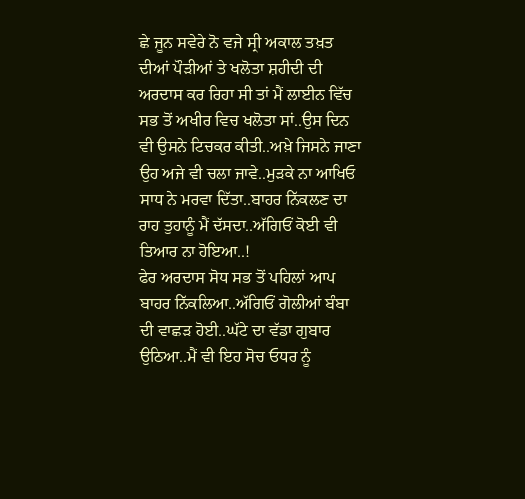ਛੇ ਜੂਨ ਸਵੇਰੇ ਨੋ ਵਜੇ ਸ੍ਰੀ ਅਕਾਲ ਤਖ਼ਤ ਦੀਆਂ ਪੌੜੀਆਂ ਤੇ ਖਲੋਤਾ ਸ਼ਹੀਦੀ ਦੀ ਅਰਦਾਸ ਕਰ ਰਿਹਾ ਸੀ ਤਾਂ ਮੈਂ ਲਾਈਨ ਵਿੱਚ ਸਭ ਤੋਂ ਅਖੀਰ ਵਿਚ ਖਲੋਤਾ ਸਾਂ..ਉਸ ਦਿਨ ਵੀ ਉਸਨੇ ਟਿਚਕਰ ਕੀਤੀ..ਅਖ਼ੇ ਜਿਸਨੇ ਜਾਣਾ ਉਹ ਅਜੇ ਵੀ ਚਲਾ ਜਾਵੇ..ਮੁੜਕੇ ਨਾ ਆਖਿਓ ਸਾਧ ਨੇ ਮਰਵਾ ਦਿੱਤਾ..ਬਾਹਰ ਨਿੱਕਲਣ ਦਾ ਰਾਹ ਤੁਹਾਨੂੰ ਮੈਂ ਦੱਸਦਾ..ਅੱਗਿਓਂ ਕੋਈ ਵੀ ਤਿਆਰ ਨਾ ਹੋਇਆ..!
ਫੇਰ ਅਰਦਾਸ ਸੋਧ ਸਭ ਤੋਂ ਪਹਿਲਾਂ ਆਪ ਬਾਹਰ ਨਿੱਕਲਿਆ..ਅੱਗਿਓਂ ਗੋਲੀਆਂ ਬੰਬਾ ਦੀ ਵਾਛੜ ਹੋਈ..ਘੱਟੇ ਦਾ ਵੱਡਾ ਗੁਬਾਰ ਉਠਿਆ..ਮੈਂ ਵੀ ਇਹ ਸੋਚ ਓਧਰ ਨੂੰ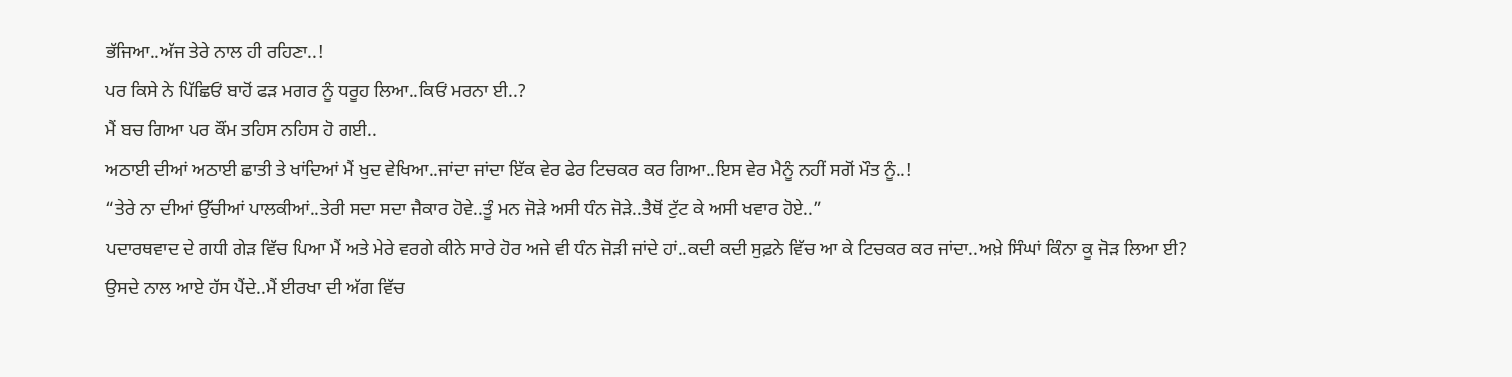ਭੱਜਿਆ..ਅੱਜ ਤੇਰੇ ਨਾਲ ਹੀ ਰਹਿਣਾ..!
ਪਰ ਕਿਸੇ ਨੇ ਪਿੱਛਿਓਂ ਬਾਹੋਂ ਫੜ ਮਗਰ ਨੂੰ ਧਰੂਹ ਲਿਆ..ਕਿਓਂ ਮਰਨਾ ਈ..?
ਮੈਂ ਬਚ ਗਿਆ ਪਰ ਕੌਂਮ ਤਹਿਸ ਨਹਿਸ ਹੋ ਗਈ..
ਅਠਾਈ ਦੀਆਂ ਅਠਾਈ ਛਾਤੀ ਤੇ ਖਾਂਦਿਆਂ ਮੈਂ ਖੁਦ ਵੇਖਿਆ..ਜਾਂਦਾ ਜਾਂਦਾ ਇੱਕ ਵੇਰ ਫੇਰ ਟਿਚਕਰ ਕਰ ਗਿਆ..ਇਸ ਵੇਰ ਮੈਨੂੰ ਨਹੀਂ ਸਗੋਂ ਮੌਤ ਨੂੰ..!
“ਤੇਰੇ ਨਾ ਦੀਆਂ ਉੱਚੀਆਂ ਪਾਲਕੀਆਂ..ਤੇਰੀ ਸਦਾ ਸਦਾ ਜੈਕਾਰ ਹੋਵੇ..ਤੂੰ ਮਨ ਜੋੜੇ ਅਸੀ ਧੰਨ ਜੋੜੇ..ਤੈਥੋਂ ਟੁੱਟ ਕੇ ਅਸੀ ਖਵਾਰ ਹੋਏ..”
ਪਦਾਰਥਵਾਦ ਦੇ ਗਧੀ ਗੇੜ ਵਿੱਚ ਪਿਆ ਮੈਂ ਅਤੇ ਮੇਰੇ ਵਰਗੇ ਕੀਨੇ ਸਾਰੇ ਹੋਰ ਅਜੇ ਵੀ ਧੰਨ ਜੋੜੀ ਜਾਂਦੇ ਹਾਂ..ਕਦੀ ਕਦੀ ਸੁਫ਼ਨੇ ਵਿੱਚ ਆ ਕੇ ਟਿਚਕਰ ਕਰ ਜਾਂਦਾ..ਅਖ਼ੇ ਸਿੰਘਾਂ ਕਿੰਨਾ ਕੂ ਜੋੜ ਲਿਆ ਈ?
ਉਸਦੇ ਨਾਲ ਆਏ ਹੱਸ ਪੈਂਦੇ..ਮੈਂ ਈਰਖਾ ਦੀ ਅੱਗ ਵਿੱਚ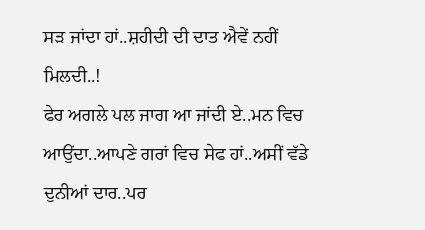ਸੜ ਜਾਂਦਾ ਹਾਂ..ਸ਼ਹੀਦੀ ਦੀ ਦਾਤ ਐਵੇਂ ਨਹੀਂ ਮਿਲਦੀ..!
ਫੇਰ ਅਗਲੇ ਪਲ ਜਾਗ ਆ ਜਾਂਦੀ ਏ..ਮਨ ਵਿਚ ਆਉਂਦਾ..ਆਪਣੇ ਗਰਾਂ ਵਿਚ ਸੇਫ ਹਾਂ..ਅਸੀਂ ਵੱਡੇ ਦੁਨੀਆਂ ਦਾਰ..ਪਰ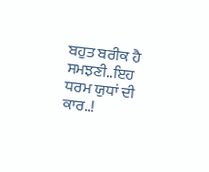ਬਹੁਤ ਬਰੀਕ ਹੈ ਸਮਝਣੀ..ਇਹ ਧਰਮ ਯੁਧਾਂ ਦੀ ਕਾਰ..!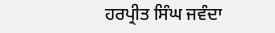ਹਰਪ੍ਰੀਤ ਸਿੰਘ ਜਵੰਦਾ